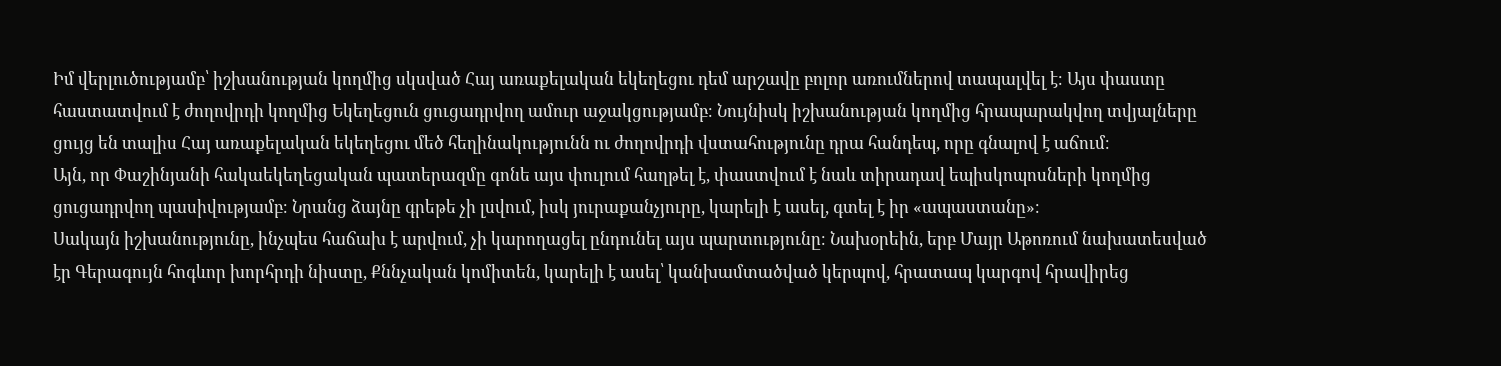Իմ վերլուծությամբ՝ իշխանության կողմից սկսված Հայ առաքելական եկեղեցու դեմ արշավը բոլոր առումներով տապալվել է։ Այս փաստը հաստատվում է ժողովրդի կողմից Եկեղեցուն ցուցադրվող ամուր աջակցությամբ։ Նույնիսկ իշխանության կողմից հրապարակվող տվյալները ցույց են տալիս Հայ առաքելական եկեղեցու մեծ հեղինակությունն ու ժողովրդի վստահությունը դրա հանդեպ, որը գնալով է աճում։
Այն, որ Փաշինյանի հակաեկեղեցական պատերազմը գոնե այս փուլում հաղթել է, փաստվում է նաև տիրադավ եպիսկոպոսների կողմից ցուցադրվող պասիվությամբ։ Նրանց ձայնը գրեթե չի լսվում, իսկ յուրաքանչյուրը, կարելի է ասել, գտել է իր «ապաստանը»։
Սակայն իշխանությունը, ինչպես հաճախ է արվում, չի կարողացել ընդունել այս պարտությունը։ Նախօրեին, երբ Մայր Աթոռում նախատեսված էր Գերագույն հոգևոր խորհրդի նիստը, Քննչական կոմիտեն, կարելի է ասել՝ կանխամտածված կերպով, հրատապ կարգով հրավիրեց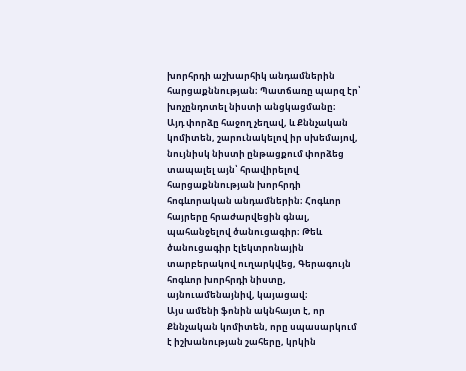խորհրդի աշխարհիկ անդամներին հարցաքննության։ Պատճառը պարզ էր՝ խոչընդոտել նիստի անցկացմանը։
Այդ փորձը հաջող չեղավ, և Քննչական կոմիտեն, շարունակելով իր սխեմայով, նույնիսկ նիստի ընթացքում փորձեց տապալել այն՝ հրավիրելով հարցաքննության խորհրդի հոգևորական անդամներին։ Հոգևոր հայրերը հրաժարվեցին գնալ, պահանջելով ծանուցագիր։ Թեև ծանուցագիր էլեկտրոնային տարբերակով ուղարկվեց, Գերագույն հոգևոր խորհրդի նիստը, այնուամենայնիվ, կայացավ։
Այս ամենի ֆոնին ակնհայտ է, որ Քննչական կոմիտեն, որը սպասարկում է իշխանության շահերը, կրկին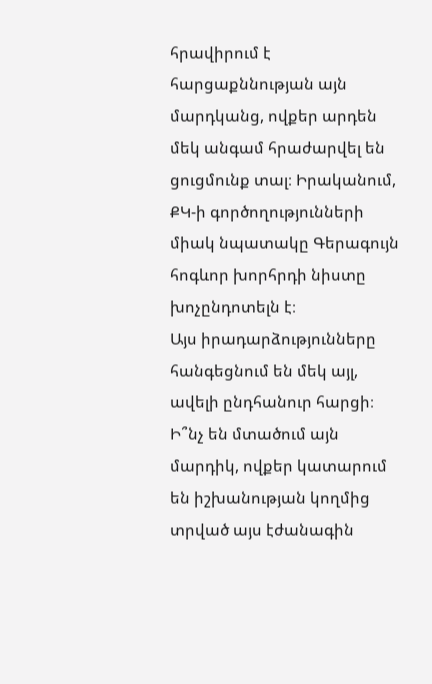հրավիրում է հարցաքննության այն մարդկանց, ովքեր արդեն մեկ անգամ հրաժարվել են ցուցմունք տալ։ Իրականում, ՔԿ-ի գործողությունների միակ նպատակը Գերագույն հոգևոր խորհրդի նիստը խոչընդոտելն է։
Այս իրադարձությունները հանգեցնում են մեկ այլ, ավելի ընդհանուր հարցի։ Ի՞նչ են մտածում այն մարդիկ, ովքեր կատարում են իշխանության կողմից տրված այս էժանագին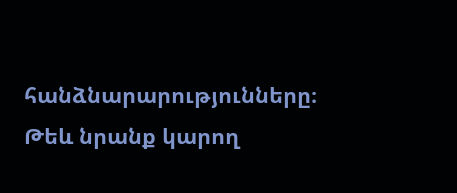հանձնարարությունները։ Թեև նրանք կարող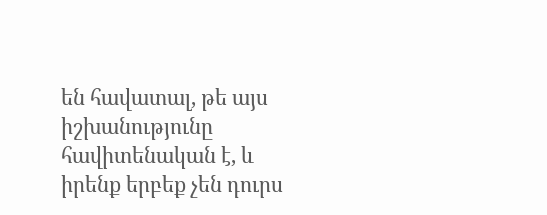են հավատալ, թե այս իշխանությունը հավիտենական է, և իրենք երբեք չեն դուրս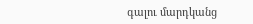գալու մարդկանց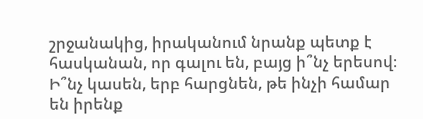շրջանակից, իրականում նրանք պետք է հասկանան, որ գալու են, բայց ի՞նչ երեսով։ Ի՞նչ կասեն, երբ հարցնեն, թե ինչի համար են իրենք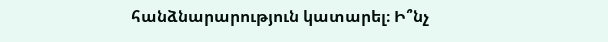հանձնարարություն կատարել։ Ի՞նչ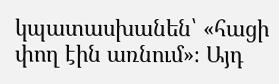կպատասխանեն՝ «հացի փող էին առնում»։ Այդ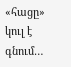«հացը» կուլ է գնում…